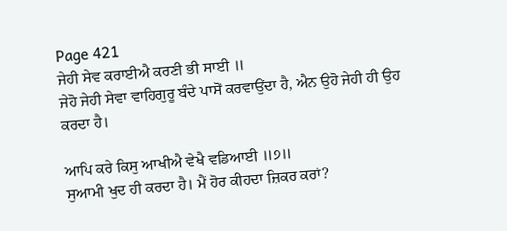Page 421
ਜੇਹੀ ਸੇਵ ਕਰਾਈਐ ਕਰਣੀ ਭੀ ਸਾਈ ॥
ਜੇਹੋ ਜੇਹੀ ਸੇਵਾ ਵਾਹਿਗੁਰੂ ਬੰਦੇ ਪਾਸੋਂ ਕਰਵਾਉਂਦਾ ਹੈ, ਐਨ ਉਹੋ ਜੇਹੀ ਹੀ ਉਹ ਕਰਦਾ ਹੈ।

ਆਪਿ ਕਰੇ ਕਿਸੁ ਆਖੀਐ ਵੇਖੈ ਵਡਿਆਈ ॥੭॥
ਸੁਆਮੀ ਖੁਦ ਹੀ ਕਰਦਾ ਹੈ। ਮੈਂ ਹੋਰ ਕੀਹਦਾ ਜ਼ਿਕਰ ਕਰਾਂ?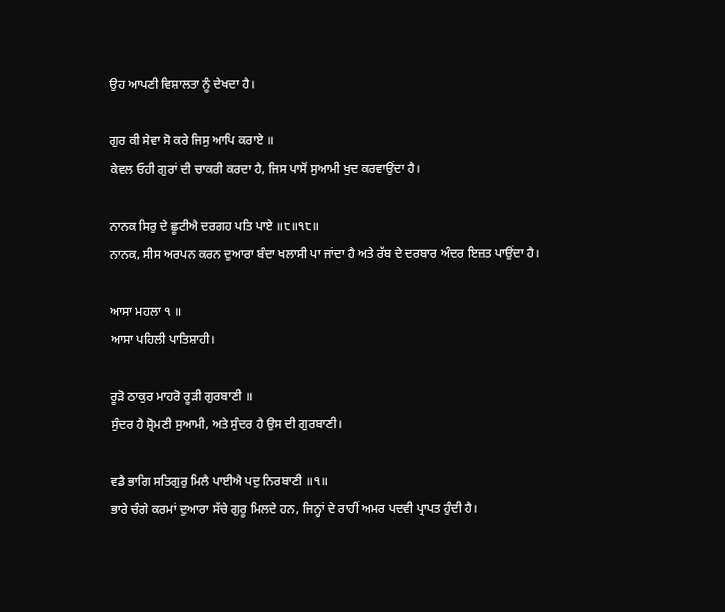ਉਹ ਆਪਣੀ ਵਿਸ਼ਾਲਤਾ ਨੂੰ ਦੇਖਦਾ ਹੈ।

ਗੁਰ ਕੀ ਸੇਵਾ ਸੋ ਕਰੇ ਜਿਸੁ ਆਪਿ ਕਰਾਏ ॥
ਕੇਵਲ ਓਹੀ ਗੁਰਾਂ ਦੀ ਚਾਕਰੀ ਕਰਦਾ ਹੈ, ਜਿਸ ਪਾਸੋਂ ਸੁਆਮੀ ਖੁਦ ਕਰਵਾਉਂਦਾ ਹੈ।

ਨਾਨਕ ਸਿਰੁ ਦੇ ਛੂਟੀਐ ਦਰਗਹ ਪਤਿ ਪਾਏ ॥੮॥੧੮॥
ਨਾਨਕ, ਸੀਸ ਅਰਪਨ ਕਰਨ ਦੁਆਰਾ ਬੰਦਾ ਖਲਾਸੀ ਪਾ ਜਾਂਦਾ ਹੈ ਅਤੇ ਰੱਬ ਦੇ ਦਰਬਾਰ ਅੰਦਰ ਇਜ਼ਤ ਪਾਉਂਦਾ ਹੈ।

ਆਸਾ ਮਹਲਾ ੧ ॥
ਆਸਾ ਪਹਿਲੀ ਪਾਤਿਸ਼ਾਹੀ।

ਰੂੜੋ ਠਾਕੁਰ ਮਾਹਰੋ ਰੂੜੀ ਗੁਰਬਾਣੀ ॥
ਸੁੰਦਰ ਹੈ ਸ਼੍ਰੋਮਣੀ ਸੁਆਮੀ, ਅਤੇ ਸੁੰਦਰ ਹੈ ਉਸ ਦੀ ਗੁਰਬਾਣੀ।

ਵਡੈ ਭਾਗਿ ਸਤਿਗੁਰੁ ਮਿਲੈ ਪਾਈਐ ਪਦੁ ਨਿਰਬਾਣੀ ॥੧॥
ਭਾਰੇ ਚੰਗੇ ਕਰਮਾਂ ਦੁਆਰਾ ਸੱਚੇ ਗੁਰੂ ਮਿਲਦੇ ਹਨ, ਜਿਨ੍ਹਾਂ ਦੇ ਰਾਹੀਂ ਅਮਰ ਪਦਵੀ ਪ੍ਰਾਪਤ ਹੁੰਦੀ ਹੈ।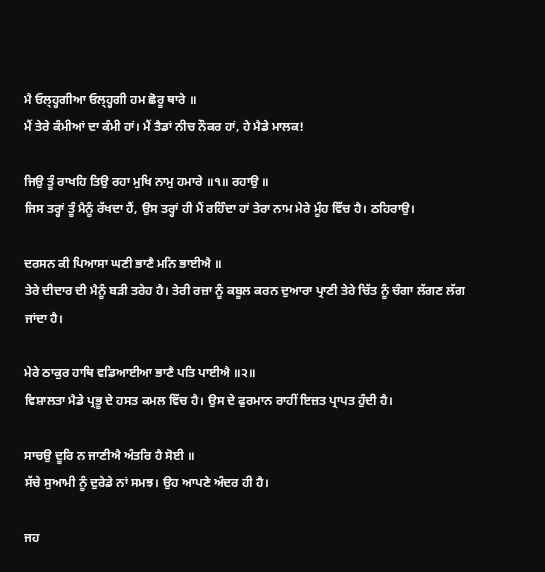ਮੈ ਓਲ੍ਹ੍ਹਗੀਆ ਓਲ੍ਹ੍ਹਗੀ ਹਮ ਛੋਰੂ ਥਾਰੇ ॥
ਮੈਂ ਤੇਰੇ ਕੰਮੀਆਂ ਦਾ ਕੰਮੀ ਹਾਂ। ਮੈਂ ਤੈਡਾਂ ਨੀਚ ਨੌਕਰ ਹਾਂ, ਹੇ ਮੈਡੇ ਮਾਲਕ!

ਜਿਉ ਤੂੰ ਰਾਖਹਿ ਤਿਉ ਰਹਾ ਮੁਖਿ ਨਾਮੁ ਹਮਾਰੇ ॥੧॥ ਰਹਾਉ ॥
ਜਿਸ ਤਰ੍ਹਾਂ ਤੂੰ ਮੈਨੂੰ ਰੱਖਦਾ ਹੈਂ, ਉਸ ਤਰ੍ਹਾਂ ਹੀ ਮੈਂ ਰਹਿੰਦਾ ਹਾਂ ਤੇਰਾ ਨਾਮ ਮੇਰੇ ਮੂੰਹ ਵਿੱਚ ਹੈ। ਠਹਿਰਾਉ।

ਦਰਸਨ ਕੀ ਪਿਆਸਾ ਘਣੀ ਭਾਣੈ ਮਨਿ ਭਾਈਐ ॥
ਤੇਰੇ ਦੀਦਾਰ ਦੀ ਮੈਨੂੰ ਬੜੀ ਤਰੇਹ ਹੈ। ਤੇਰੀ ਰਜ਼ਾ ਨੂੰ ਕਬੂਲ ਕਰਨ ਦੁਆਰਾ ਪ੍ਰਾਣੀ ਤੇਰੇ ਚਿੱਤ ਨੂੰ ਚੰਗਾ ਲੱਗਣ ਲੱਗ ਜਾਂਦਾ ਹੈ।

ਮੇਰੇ ਠਾਕੁਰ ਹਾਥਿ ਵਡਿਆਈਆ ਭਾਣੈ ਪਤਿ ਪਾਈਐ ॥੨॥
ਵਿਸ਼ਾਲਤਾ ਮੈਡੇ ਪ੍ਰਭੂ ਦੇ ਹਸਤ ਕਮਲ ਵਿੱਚ ਹੈ। ਉਸ ਦੇ ਫੁਰਮਾਨ ਰਾਹੀਂ ਇਜ਼ਤ ਪ੍ਰਾਪਤ ਹੁੰਦੀ ਹੈ।

ਸਾਚਉ ਦੂਰਿ ਨ ਜਾਣੀਐ ਅੰਤਰਿ ਹੈ ਸੋਈ ॥
ਸੱਚੇ ਸੁਆਮੀ ਨੂੰ ਦੁਰੇਡੇ ਨਾਂ ਸਮਝ। ਉਹ ਆਪਣੇ ਅੰਦਰ ਹੀ ਹੈ।

ਜਹ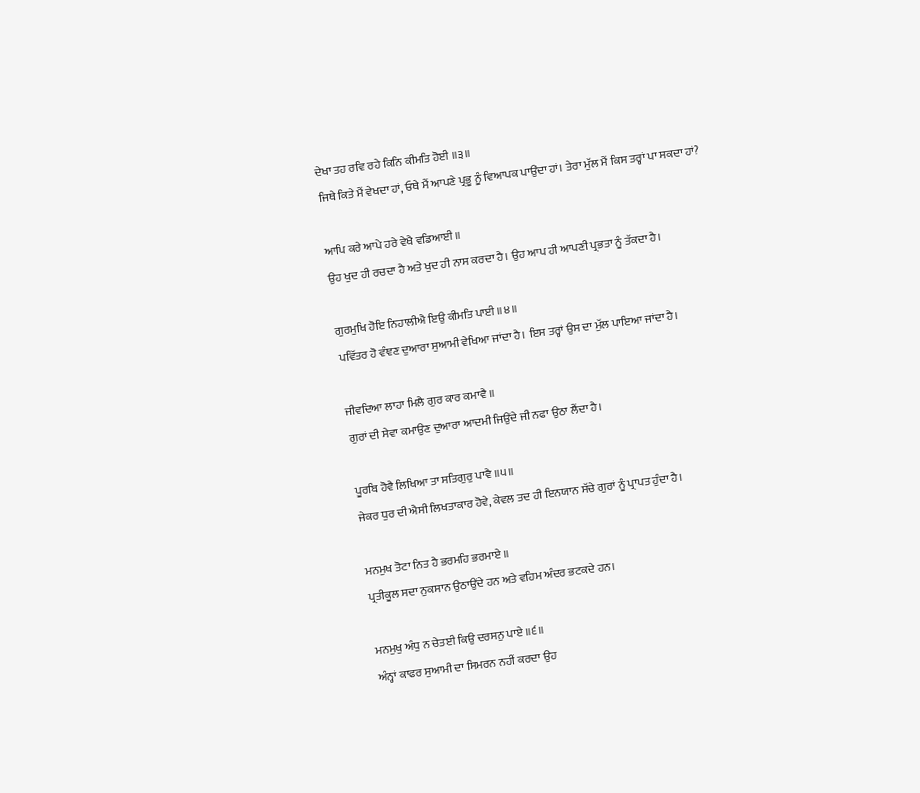ਦੇਖਾ ਤਹ ਰਵਿ ਰਹੇ ਕਿਨਿ ਕੀਮਤਿ ਹੋਈ ॥੩॥
ਜਿਥੇ ਕਿਤੇ ਮੈਂ ਵੇਖਦਾ ਹਾਂ, ਓਥੇ ਮੈਂ ਆਪਣੇ ਪ੍ਰਭੂ ਨੂੰ ਵਿਆਪਕ ਪਾਉਂਦਾ ਹਾਂ। ਤੇਰਾ ਮੁੱਲ ਮੈਂ ਕਿਸ ਤਰ੍ਹਾਂ ਪਾ ਸਕਦਾ ਹਾਂ?

ਆਪਿ ਕਰੇ ਆਪੇ ਹਰੇ ਵੇਖੈ ਵਡਿਆਈ ॥
ਉਹ ਖੁਦ ਹੀ ਰਚਦਾ ਹੈ ਅਤੇ ਖੁਦ ਹੀ ਨਾਸ ਕਰਦਾ ਹੈ। ਉਹ ਆਪ ਹੀ ਆਪਣੀ ਪ੍ਰਭਤਾ ਨੂੰ ਤੱਕਦਾ ਹੈ।

ਗੁਰਮੁਖਿ ਹੋਇ ਨਿਹਾਲੀਐ ਇਉ ਕੀਮਤਿ ਪਾਈ ॥੪॥
ਪਵਿੱਤਰ ਹੋ ਵੰਞਣ ਦੁਆਰਾ ਸੁਆਮੀ ਵੇਖਿਆ ਜਾਂਦਾ ਹੈ। ਇਸ ਤਰ੍ਹਾਂ ਉਸ ਦਾ ਮੁੱਲ ਪਾਇਆ ਜਾਂਦਾ ਹੈ।

ਜੀਵਦਿਆ ਲਾਹਾ ਮਿਲੈ ਗੁਰ ਕਾਰ ਕਮਾਵੈ ॥
ਗੁਰਾਂ ਦੀ ਸੇਵਾ ਕਮਾਉਣ ਦੁਆਰਾ ਆਦਮੀ ਜਿਉਂਦੇ ਜੀ ਨਫਾ ਉਠਾ ਲੈਂਦਾ ਹੈ।

ਪੂਰਬਿ ਹੋਵੈ ਲਿਖਿਆ ਤਾ ਸਤਿਗੁਰੁ ਪਾਵੈ ॥੫॥
ਜੇਕਰ ਧੁਰ ਦੀ ਐਸੀ ਲਿਖਤਾਕਾਰ ਹੋਵੇ, ਕੇਵਲ ਤਦ ਹੀ ਇਨਯਾਨ ਸੱਚੇ ਗੁਰਾਂ ਨੂੰ ਪ੍ਰਾਪਤ ਹੁੰਦਾ ਹੈ।

ਮਨਮੁਖ ਤੋਟਾ ਨਿਤ ਹੈ ਭਰਮਹਿ ਭਰਮਾਏ ॥
ਪ੍ਰਤੀਕੂਲ ਸਦਾ ਨੁਕਸਾਨ ਉਠਾਉਂਦੇ ਹਨ ਅਤੇ ਵਹਿਮ ਅੰਦਰ ਭਟਕਦੇ ਹਨ।

ਮਨਮੁਖੁ ਅੰਧੁ ਨ ਚੇਤਈ ਕਿਉ ਦਰਸਨੁ ਪਾਏ ॥੬॥
ਅੰਨ੍ਹਾਂ ਕਾਫਰ ਸੁਆਮੀ ਦਾ ਸਿਮਰਨ ਨਹੀਂ ਕਰਦਾ ਉਹ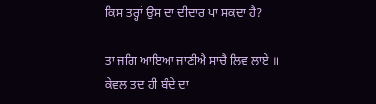ਕਿਸ ਤਰ੍ਹਾਂ ਉਸ ਦਾ ਦੀਦਾਰ ਪਾ ਸਕਦਾ ਹੈ?

ਤਾ ਜਗਿ ਆਇਆ ਜਾਣੀਐ ਸਾਚੈ ਲਿਵ ਲਾਏ ॥
ਕੇਵਲ ਤਦ ਹੀ ਬੰਦੇ ਦਾ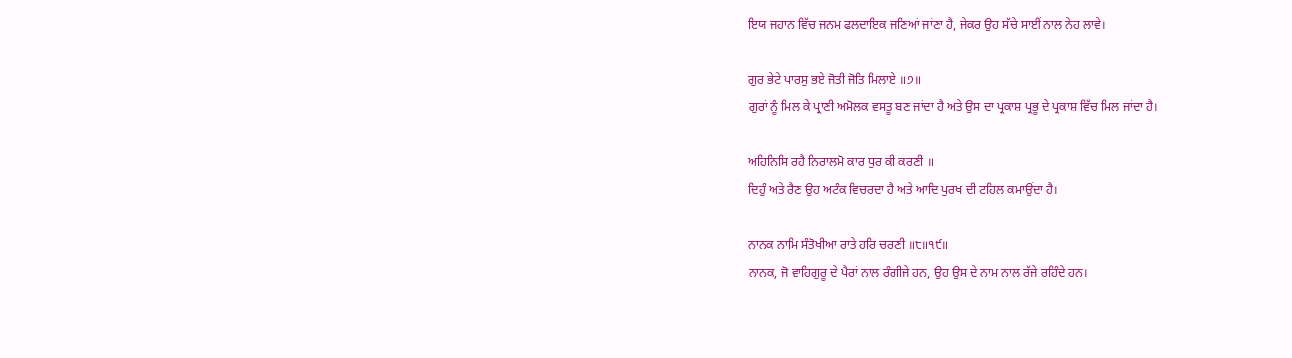ਇਯ ਜਹਾਨ ਵਿੱਚ ਜਨਮ ਫਲਦਾਇਕ ਜਣਿਆਂ ਜਾਂਣਾ ਹੈ, ਜੇਕਰ ਉਹ ਸੱਚੇ ਸਾਈਂ ਨਾਲ ਨੇਹ ਲਾਵੇ।

ਗੁਰ ਭੇਟੇ ਪਾਰਸੁ ਭਏ ਜੋਤੀ ਜੋਤਿ ਮਿਲਾਏ ॥੭॥
ਗੁਰਾਂ ਨੂੰ ਮਿਲ ਕੇ ਪ੍ਰਾਣੀ ਅਮੋਲਕ ਵਸਤੂ ਬਣ ਜਾਂਦਾ ਹੈ ਅਤੇ ਉਸ ਦਾ ਪ੍ਰਕਾਸ਼ ਪ੍ਰਭੂ ਦੇ ਪ੍ਰਕਾਸ਼ ਵਿੱਚ ਮਿਲ ਜਾਂਦਾ ਹੈ।

ਅਹਿਨਿਸਿ ਰਹੈ ਨਿਰਾਲਮੋ ਕਾਰ ਧੁਰ ਕੀ ਕਰਣੀ ॥
ਦਿਹੁੰ ਅਤੇ ਰੈਣ ਉਹ ਅਟੰਕ ਵਿਚਰਦਾ ਹੈ ਅਤੇ ਆਦਿ ਪੁਰਖ ਦੀ ਟਹਿਲ ਕਮਾਉਂਦਾ ਹੈ।

ਨਾਨਕ ਨਾਮਿ ਸੰਤੋਖੀਆ ਰਾਤੇ ਹਰਿ ਚਰਣੀ ॥੮॥੧੯॥
ਨਾਨਕ, ਜੋ ਵਾਹਿਗੁਰੂ ਦੇ ਪੈਰਾਂ ਨਾਲ ਰੰਗੀਜੇ ਹਨ, ਉਹ ਉਸ ਦੇ ਨਾਮ ਨਾਲ ਰੱਜੇ ਰਹਿੰਦੇ ਹਨ।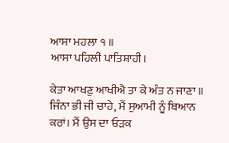ਆਸਾ ਮਹਲਾ ੧ ॥
ਆਸਾ ਪਹਿਲੀ ਪਾਤਿਸ਼ਾਹੀ।

ਕੇਤਾ ਆਖਣੁ ਆਖੀਐ ਤਾ ਕੇ ਅੰਤ ਨ ਜਾਣਾ ॥
ਜਿੰਨਾ ਭੀ ਜੀ ਚਾਹੇ, ਮੈਂ ਸੁਆਮੀ ਨੂੰ ਬਿਆਨ ਕਰਾਂ। ਮੈਂ ਉਸ ਦਾ ਓੜਕ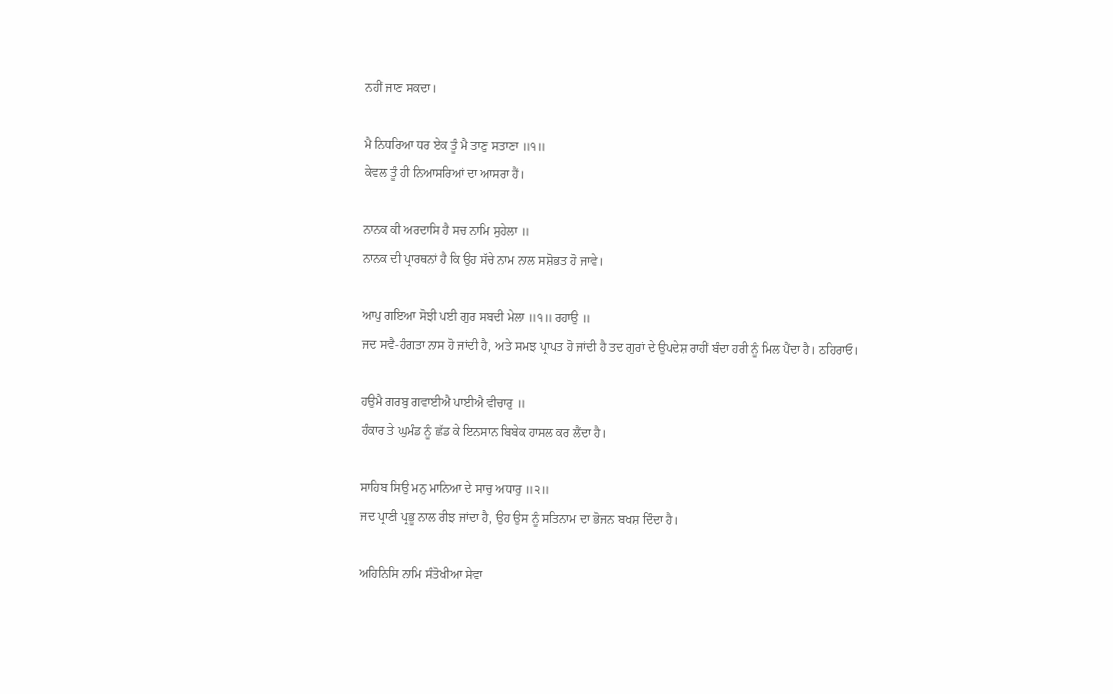ਨਹੀਂ ਜਾਣ ਸਕਦਾ।

ਮੈ ਨਿਧਰਿਆ ਧਰ ਏਕ ਤੂੰ ਮੈ ਤਾਣੁ ਸਤਾਣਾ ॥੧॥
ਕੇਵਲ ਤੂੰ ਹੀ ਨਿਆਸਰਿਆਂ ਦਾ ਆਸਰਾ ਹੈਂ।

ਨਾਨਕ ਕੀ ਅਰਦਾਸਿ ਹੈ ਸਚ ਨਾਮਿ ਸੁਹੇਲਾ ॥
ਨਾਨਕ ਦੀ ਪ੍ਰਾਰਥਨਾਂ ਹੈ ਕਿ ਉਹ ਸੱਚੇ ਨਾਮ ਨਾਲ ਸਸ਼ੋਭਤ ਹੋ ਜਾਵੇ।

ਆਪੁ ਗਇਆ ਸੋਝੀ ਪਈ ਗੁਰ ਸਬਦੀ ਮੇਲਾ ॥੧॥ ਰਹਾਉ ॥
ਜਦ ਸਵੈ-ਹੰਗਤਾ ਨਾਸ ਹੋ ਜਾਂਦੀ ਹੈ, ਅਤੇ ਸਮਝ ਪ੍ਰਾਪਤ ਹੋ ਜਾਂਦੀ ਹੈ ਤਦ ਗੁਰਾਂ ਦੇ ਉਪਦੇਸ਼ ਰਾਹੀਂ ਬੰਦਾ ਹਰੀ ਨੂੰ ਮਿਲ ਪੈਂਦਾ ਹੈ। ਠਹਿਰਾਓ।

ਹਉਮੈ ਗਰਬੁ ਗਵਾਈਐ ਪਾਈਐ ਵੀਚਾਰੁ ॥
ਹੰਕਾਰ ਤੇ ਘੁਮੰਡ ਨੂੰ ਛੱਡ ਕੇ ਇਨਸਾਨ ਬਿਬੇਕ ਹਾਸਲ ਕਰ ਲੈਂਦਾ ਹੈ।

ਸਾਹਿਬ ਸਿਉ ਮਨੁ ਮਾਨਿਆ ਦੇ ਸਾਚੁ ਅਧਾਰੁ ॥੨॥
ਜਦ ਪ੍ਰਾਣੀ ਪ੍ਰਭੂ ਨਾਲ ਰੀਝ ਜਾਂਦਾ ਹੈ, ਉਹ ਉਸ ਨੂੰ ਸਤਿਨਾਮ ਦਾ ਭੋਜਨ ਬਖਸ਼ ਦਿੰਦਾ ਹੈ।

ਅਹਿਨਿਸਿ ਨਾਮਿ ਸੰਤੋਖੀਆ ਸੇਵਾ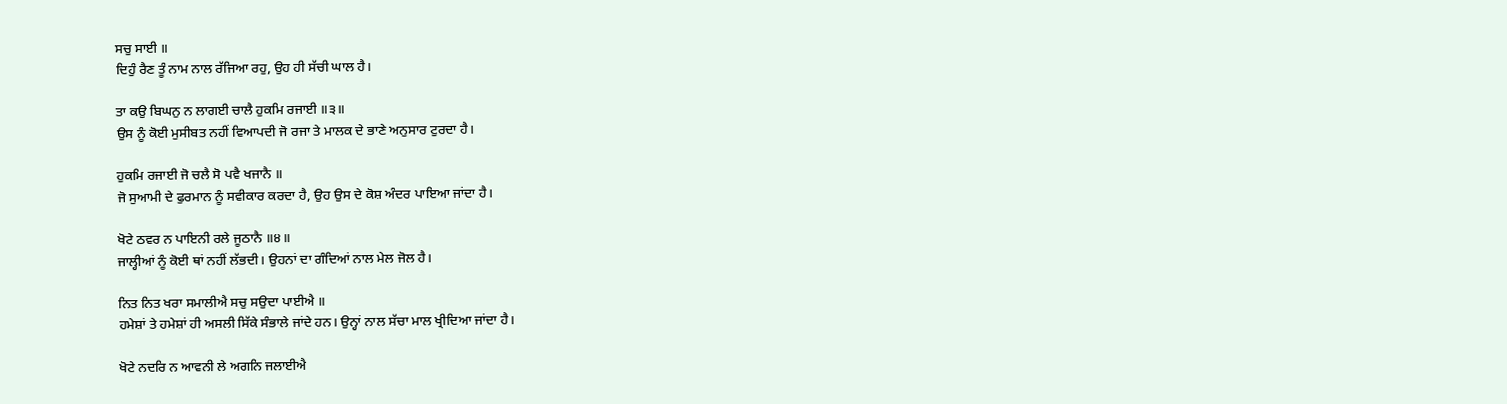ਸਚੁ ਸਾਈ ॥
ਦਿਹੁੰ ਰੈਣ ਤੂੰ ਨਾਮ ਨਾਲ ਰੱਜਿਆ ਰਹੁ, ਉਹ ਹੀ ਸੱਚੀ ਘਾਲ ਹੈ।

ਤਾ ਕਉ ਬਿਘਨੁ ਨ ਲਾਗਈ ਚਾਲੈ ਹੁਕਮਿ ਰਜਾਈ ॥੩॥
ਉਸ ਨੂੰ ਕੋਈ ਮੁਸੀਬਤ ਨਹੀਂ ਵਿਆਪਦੀ ਜੋ ਰਜਾ ਤੇ ਮਾਲਕ ਦੇ ਭਾਣੇ ਅਨੁਸਾਰ ਟੁਰਦਾ ਹੈ।

ਹੁਕਮਿ ਰਜਾਈ ਜੋ ਚਲੈ ਸੋ ਪਵੈ ਖਜਾਨੈ ॥
ਜੋ ਸੁਆਮੀ ਦੇ ਫੁਰਮਾਨ ਨੂੰ ਸਵੀਕਾਰ ਕਰਦਾ ਹੈ, ਉਹ ਉਸ ਦੇ ਕੋਸ਼ ਅੰਦਰ ਪਾਇਆ ਜਾਂਦਾ ਹੈ।

ਖੋਟੇ ਠਵਰ ਨ ਪਾਇਨੀ ਰਲੇ ਜੂਠਾਨੈ ॥੪॥
ਜਾਲ੍ਹੀਆਂ ਨੂੰ ਕੋਈ ਥਾਂ ਨਹੀਂ ਲੱਭਦੀ। ਉਹਨਾਂ ਦਾ ਗੰਦਿਆਂ ਨਾਲ ਮੇਲ ਜੋਲ ਹੈ।

ਨਿਤ ਨਿਤ ਖਰਾ ਸਮਾਲੀਐ ਸਚੁ ਸਉਦਾ ਪਾਈਐ ॥
ਹਮੇਸ਼ਾਂ ਤੇ ਹਮੇਸ਼ਾਂ ਹੀ ਅਸਲੀ ਸਿੱਕੇ ਸੰਭਾਲੇ ਜਾਂਦੇ ਹਨ। ਉਨ੍ਹਾਂ ਨਾਲ ਸੱਚਾ ਮਾਲ ਖ੍ਰੀਦਿਆ ਜਾਂਦਾ ਹੈ।

ਖੋਟੇ ਨਦਰਿ ਨ ਆਵਨੀ ਲੇ ਅਗਨਿ ਜਲਾਈਐ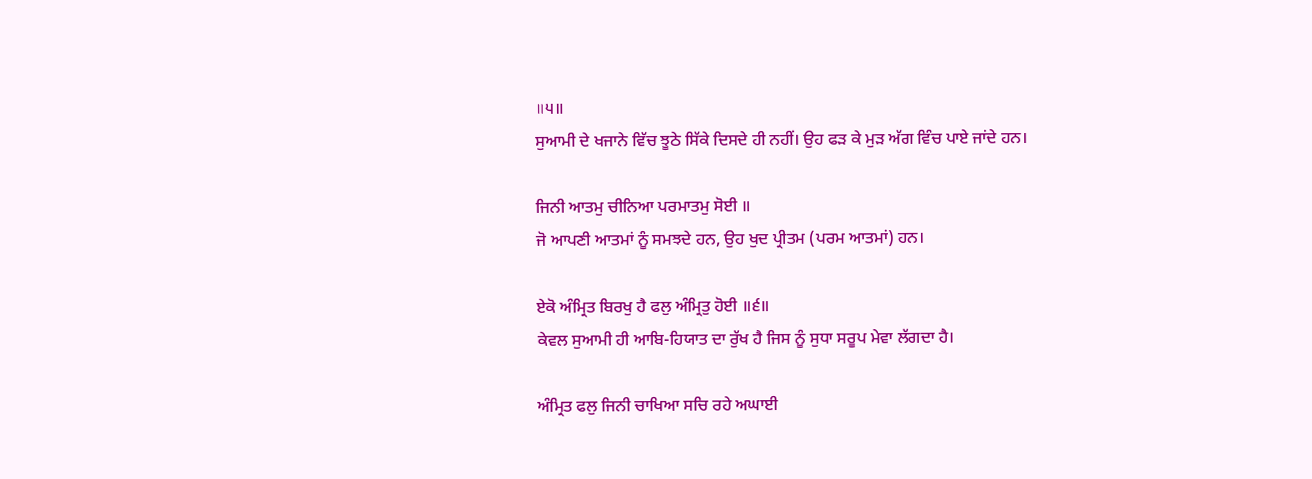॥੫॥
ਸੁਆਮੀ ਦੇ ਖਜਾਨੇ ਵਿੱਚ ਝੂਠੇ ਸਿੱਕੇ ਦਿਸਦੇ ਹੀ ਨਹੀਂ। ਉਹ ਫੜ ਕੇ ਮੁੜ ਅੱਗ ਵਿੰਚ ਪਾਏ ਜਾਂਦੇ ਹਨ।

ਜਿਨੀ ਆਤਮੁ ਚੀਨਿਆ ਪਰਮਾਤਮੁ ਸੋਈ ॥
ਜੋ ਆਪਣੀ ਆਤਮਾਂ ਨੂੰ ਸਮਝਦੇ ਹਨ, ਉਹ ਖੁਦ ਪ੍ਰੀਤਮ (ਪਰਮ ਆਤਮਾਂ) ਹਨ।

ਏਕੋ ਅੰਮ੍ਰਿਤ ਬਿਰਖੁ ਹੈ ਫਲੁ ਅੰਮ੍ਰਿਤੁ ਹੋਈ ॥੬॥
ਕੇਵਲ ਸੁਆਮੀ ਹੀ ਆਬਿ-ਹਿਯਾਤ ਦਾ ਰੁੱਖ ਹੈ ਜਿਸ ਨੂੰ ਸੁਧਾ ਸਰੂਪ ਮੇਵਾ ਲੱਗਦਾ ਹੈ।

ਅੰਮ੍ਰਿਤ ਫਲੁ ਜਿਨੀ ਚਾਖਿਆ ਸਚਿ ਰਹੇ ਅਘਾਈ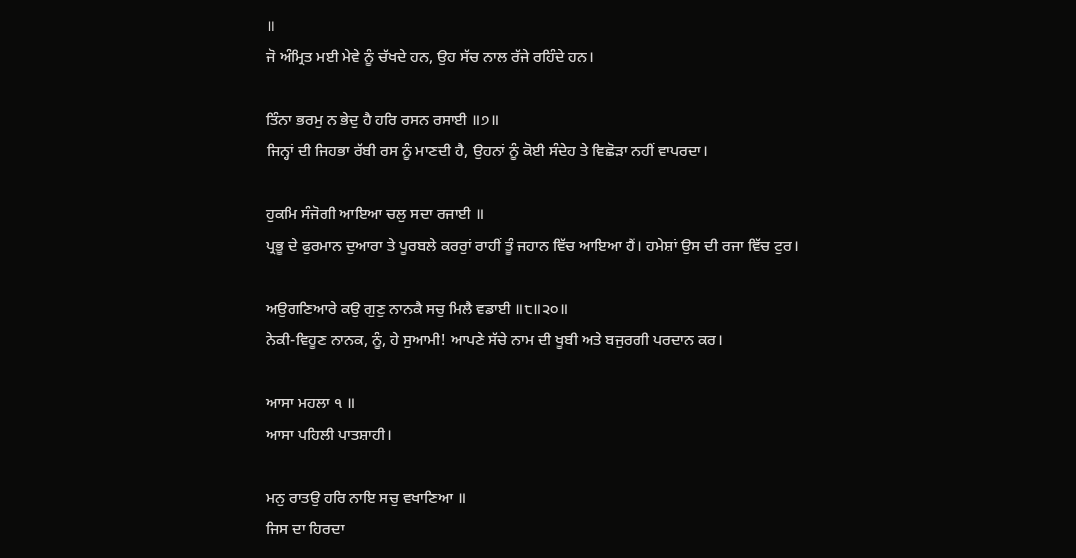॥
ਜੋ ਅੰਮ੍ਰਿਤ ਮਈ ਮੇਵੇ ਨੂੰ ਚੱਖਦੇ ਹਨ, ਉਹ ਸੱਚ ਨਾਲ ਰੱਜੇ ਰਹਿੰਦੇ ਹਨ।

ਤਿੰਨਾ ਭਰਮੁ ਨ ਭੇਦੁ ਹੈ ਹਰਿ ਰਸਨ ਰਸਾਈ ॥੭॥
ਜਿਨ੍ਹਾਂ ਦੀ ਜਿਹਭਾ ਰੱਬੀ ਰਸ ਨੂੰ ਮਾਣਦੀ ਹੈ, ਉਹਨਾਂ ਨੂੰ ਕੋਈ ਸੰਦੇਹ ਤੇ ਵਿਛੋੜਾ ਨਹੀਂ ਵਾਪਰਦਾ।

ਹੁਕਮਿ ਸੰਜੋਗੀ ਆਇਆ ਚਲੁ ਸਦਾ ਰਜਾਈ ॥
ਪ੍ਰਭੂ ਦੇ ਫੁਰਮਾਨ ਦੁਆਰਾ ਤੇ ਪੂਰਬਲੇ ਕਰਰੁਾਂ ਰਾਹੀਂ ਤੂੰ ਜਹਾਨ ਵਿੱਚ ਆਇਆ ਹੈਂ। ਹਮੇਸ਼ਾਂ ਉਸ ਦੀ ਰਜਾ ਵਿੱਚ ਟੁਰ।

ਅਉਗਣਿਆਰੇ ਕਉ ਗੁਣੁ ਨਾਨਕੈ ਸਚੁ ਮਿਲੈ ਵਡਾਈ ॥੮॥੨੦॥
ਨੇਕੀ-ਵਿਹੂਣ ਨਾਨਕ, ਨੂੰ, ਹੇ ਸੁਆਮੀ! ਆਪਣੇ ਸੱਚੇ ਨਾਮ ਦੀ ਖੂਬੀ ਅਤੇ ਬਜੁਰਗੀ ਪਰਦਾਨ ਕਰ।

ਆਸਾ ਮਹਲਾ ੧ ॥
ਆਸਾ ਪਹਿਲੀ ਪਾਤਸ਼ਾਹੀ।

ਮਨੁ ਰਾਤਉ ਹਰਿ ਨਾਇ ਸਚੁ ਵਖਾਣਿਆ ॥
ਜਿਸ ਦਾ ਹਿਰਦਾ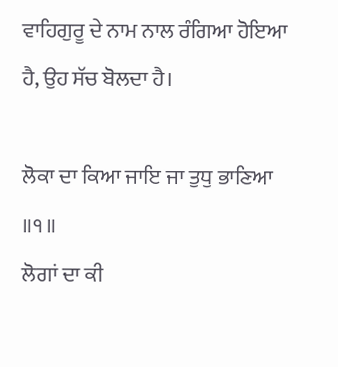ਵਾਹਿਗੁਰੂ ਦੇ ਨਾਮ ਨਾਲ ਰੰਗਿਆ ਹੋਇਆ ਹੈ, ਉਹ ਸੱਚ ਬੋਲਦਾ ਹੈ।

ਲੋਕਾ ਦਾ ਕਿਆ ਜਾਇ ਜਾ ਤੁਧੁ ਭਾਣਿਆ ॥੧॥
ਲੋਗਾਂ ਦਾ ਕੀ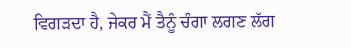ਵਿਗੜਦਾ ਹੈ, ਜੇਕਰ ਮੈਂ ਤੈਨੂੰ ਚੰਗਾ ਲਗਣ ਲੱਗ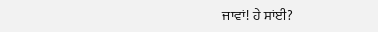ਜਾਵਾਂ! ਹੇ ਸਾਂਈ?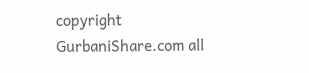copyright GurbaniShare.com all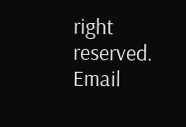right reserved. Email